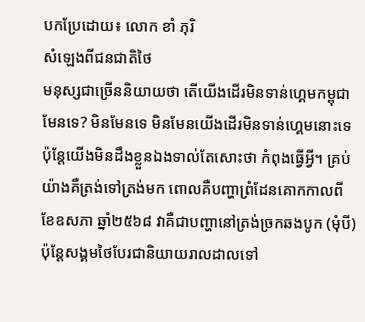បកប្រែដោយ៖ លោក ខាំ ភុរិ
សំឡេងពីជនជាតិថៃ
មនុស្សជាច្រើននិយាយថា តើយើងដើរមិនទាន់ហ្គេមកម្ពុជាមែនទេ? មិនមែនទេ មិនមែនយើងដើរមិនទាន់ហ្គេមនោះទេ ប៉ុន្តែយើងមិនដឹងខ្លួនឯងទាល់តែសោះថា កំពុងធ្វើអ្វី។ គ្រប់យ៉ាងគឺត្រង់ទៅត្រង់មក ពោលគឺបញ្ហាព្រំដែនគោកកាលពីខែឧសភា ឆ្នាំ២៥៦៨ វាគឺជាបញ្ហានៅត្រង់ច្រកឆងបូក (មុំបី) ប៉ុន្តែសង្គមថៃបែរជានិយាយរាលដាលទៅ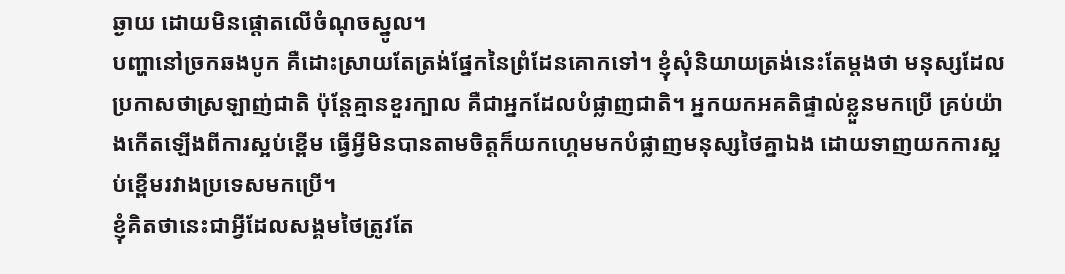ឆ្ងាយ ដោយមិនផ្តោតលើចំណុចស្នូល។
បញ្ហានៅច្រកឆងបូក គឺដោះស្រាយតែត្រង់ផ្នែកនៃព្រំដែនគោកទៅ។ ខ្ញុំសុំនិយាយត្រង់នេះតែម្តងថា មនុស្សដែលប្រកាសថាស្រឡាញ់ជាតិ ប៉ុន្តែគ្មានខួរក្បាល គឺជាអ្នកដែលបំផ្លាញជាតិ។ អ្នកយកអគតិផ្ទាល់ខ្លួនមកប្រើ គ្រប់យ៉ាងកើតឡើងពីការស្អប់ខ្ពើម ធ្វើអ្វីមិនបានតាមចិត្តក៏យកហ្គេមមកបំផ្លាញមនុស្សថៃគ្នាឯង ដោយទាញយកការស្អប់ខ្ពើមរវាងប្រទេសមកប្រើ។
ខ្ញុំគិតថានេះជាអ្វីដែលសង្គមថៃត្រូវតែ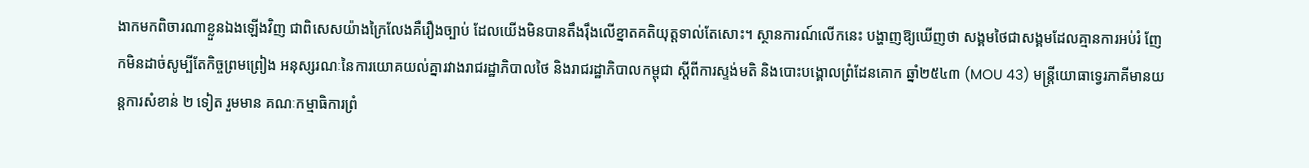ងាកមកពិចារណាខ្លួនឯងឡើងវិញ ជាពិសេសយ៉ាងក្រៃលែងគឺរឿងច្បាប់ ដែលយើងមិនបានតឹងរ៉ឹងលើខ្នាតគតិយុត្តទាល់តែសោះ។ ស្ថានការណ៍លើកនេះ បង្ហាញឱ្យឃើញថា សង្គមថៃជាសង្គមដែលគ្មានការអប់រំ ញែកមិនដាច់សូម្បីតែកិច្ចព្រមព្រៀង អនុស្សរណៈនៃការយោគយល់គ្នារវាងរាជរដ្ឋាភិបាលថៃ និងរាជរដ្ឋាភិបាលកម្ពុជា ស្តីពីការស្ទង់មតិ និងបោះបង្គោលព្រំដែនគោក ឆ្នាំ២៥៤៣ (MOU 43) មន្ត្រីយោធាទ្វេរភាគីមានយន្តការសំខាន់ ២ ទៀត រួមមាន គណៈកម្មាធិការព្រំ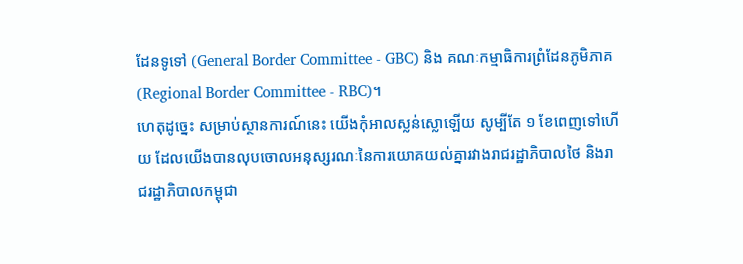ដែនទូទៅ (General Border Committee - GBC) និង គណៈកម្មាធិការព្រំដែនភូមិភាគ (Regional Border Committee - RBC)។
ហេតុដូច្នេះ សម្រាប់ស្ថានការណ៍នេះ យើងកុំអាលស្លន់ស្លោឡើយ សូម្បីតែ ១ ខែពេញទៅហើយ ដែលយើងបានលុបចោលអនុស្សរណៈនៃការយោគយល់គ្នារវាងរាជរដ្ឋាភិបាលថៃ និងរាជរដ្ឋាភិបាលកម្ពុជា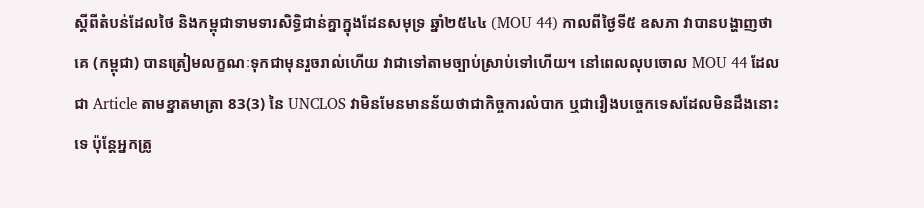ស្តីពីតំបន់ដែលថៃ និងកម្ពុជាទាមទារសិទ្ធិជាន់គ្នាក្នុងដែនសមុទ្រ ឆ្នាំ២៥៤៤ (MOU 44) កាលពីថ្ងៃទី៥ ឧសភា វាបានបង្ហាញថា គេ (កម្ពុជា) បានត្រៀមលក្ខណៈទុកជាមុនរួចរាល់ហើយ វាជាទៅតាមច្បាប់ស្រាប់ទៅហើយ។ នៅពេលលុបចោល MOU 44 ដែលជា Article តាមខ្នាតមាត្រា 83(3) នៃ UNCLOS វាមិនមែនមានន័យថាជាកិច្ចការលំបាក ឬជារឿងបច្ចេកទេសដែលមិនដឹងនោះទេ ប៉ុន្តែអ្នកត្រូ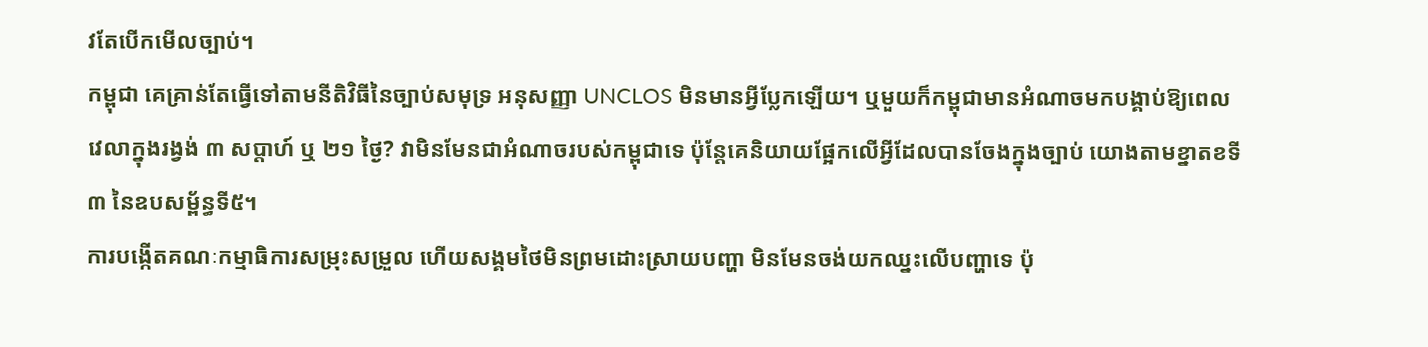វតែបើកមើលច្បាប់។
កម្ពុជា គេគ្រាន់តែធ្វើទៅតាមនីតិវិធីនៃច្បាប់សមុទ្រ អនុសញ្ញា UNCLOS មិនមានអ្វីប្លែកឡើយ។ ឬមួយក៏កម្ពុជាមានអំណាចមកបង្គាប់ឱ្យពេលវេលាក្នុងរង្វង់ ៣ សប្តាហ៍ ឬ ២១ ថ្ងៃ? វាមិនមែនជាអំណាចរបស់កម្ពុជាទេ ប៉ុន្តែគេនិយាយផ្អែកលើអ្វីដែលបានចែងក្នុងច្បាប់ យោងតាមខ្នាតខទី៣ នៃឧបសម្ព័ន្ធទី៥។
ការបង្កើតគណៈកម្មាធិការសម្រុះសម្រួល ហើយសង្គមថៃមិនព្រមដោះស្រាយបញ្ហា មិនមែនចង់យកឈ្នះលើបញ្ហាទេ ប៉ុ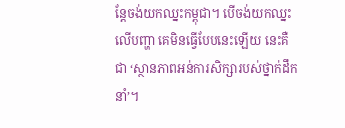ន្តែចង់យកឈ្នះកម្ពុជា។ បើចង់យកឈ្នះលើបញ្ហា គេមិនធ្វើបែបនេះឡើយ នេះគឺជា ‘ស្ថានភាពអន់ការសិក្សារបស់ថ្នាក់ដឹកនាំ’។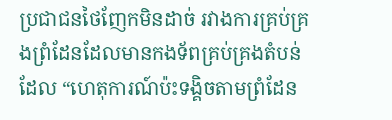ប្រជាជនថៃញែកមិនដាច់ រវាងការគ្រប់គ្រងព្រំដែនដែលមានកងទ័ពគ្រប់គ្រងតំបន់ ដែល “ហេតុការណ៍ប៉ះទង្គិចតាមព្រំដែន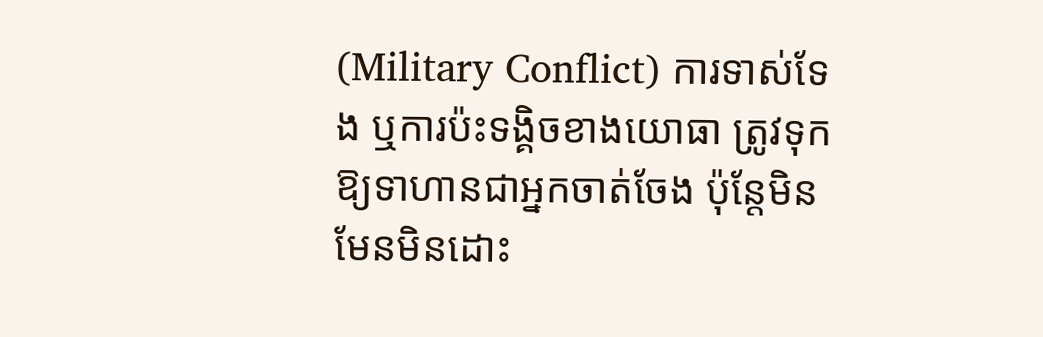(Military Conflict) ការទាស់ទែង ឬការប៉ះទង្គិចខាងយោធា ត្រូវទុកឱ្យទាហានជាអ្នកចាត់ចែង ប៉ុន្តែមិនមែនមិនដោះ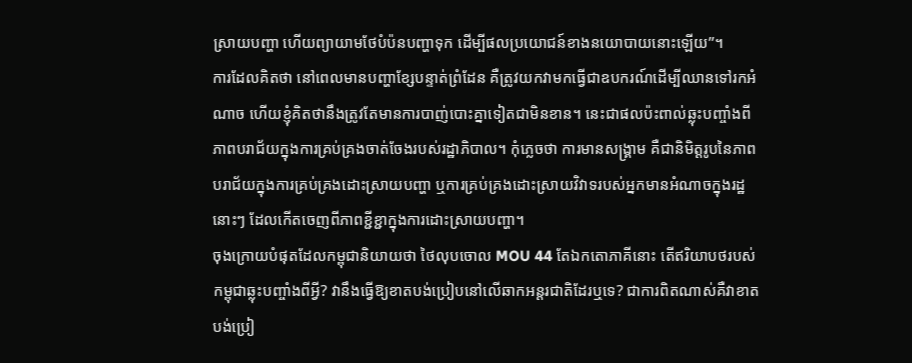ស្រាយបញ្ហា ហើយព្យាយាមថែបំប៉នបញ្ហាទុក ដើម្បីផលប្រយោជន៍ខាងនយោបាយនោះឡើយ”។
ការដែលគិតថា នៅពេលមានបញ្ហាខ្សែបន្ទាត់ព្រំដែន គឺត្រូវយកវាមកធ្វើជាឧបករណ៍ដើម្បីឈានទៅរកអំណាច ហើយខ្ញុំគិតថានឹងត្រូវតែមានការបាញ់បោះគ្នាទៀតជាមិនខាន។ នេះជាផលប៉ះពាល់ឆ្លុះបញ្ចាំងពីភាពបរាជ័យក្នុងការគ្រប់គ្រងចាត់ចែងរបស់រដ្ឋាភិបាល។ កុំភ្លេចថា ការមានសង្គ្រាម គឺជានិមិត្តរូបនៃភាពបរាជ័យក្នុងការគ្រប់គ្រងដោះស្រាយបញ្ហា ឬការគ្រប់គ្រងដោះស្រាយវិវាទរបស់អ្នកមានអំណាចក្នុងរដ្ឋនោះៗ ដែលកើតចេញពីភាពខ្ជីខ្ជាក្នុងការដោះស្រាយបញ្ហា។
ចុងក្រោយបំផុតដែលកម្ពុជានិយាយថា ថៃលុបចោល MOU 44 តែឯកតោភាគីនោះ តើឥរិយាបថរបស់កម្ពុជាឆ្លុះបញ្ចាំងពីអ្វី? វានឹងធ្វើឱ្យខាតបង់ប្រៀបនៅលើឆាកអន្តរជាតិដែរឬទេ? ជាការពិតណាស់គឺវាខាតបង់ប្រៀ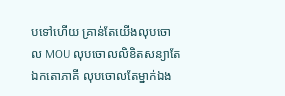បទៅហើយ គ្រាន់តែយើងលុបចោល MOU លុបចោលលិខិតសន្យាតែឯកតោភាគី លុបចោលតែម្នាក់ឯង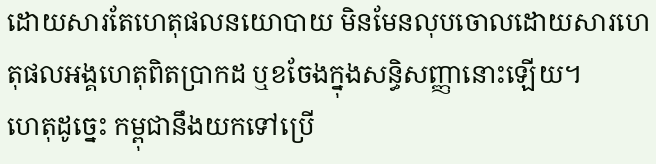ដោយសារតែហេតុផលនយោបាយ មិនមែនលុបចោលដោយសារហេតុផលអង្គហេតុពិតប្រាកដ ឬខចែងក្នុងសន្ធិសញ្ញានោះឡើយ។
ហេតុដូច្នេះ កម្ពុជានឹងយកទៅប្រើ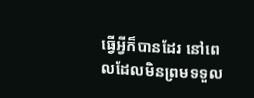ធ្វើអ្វីក៏បានដែរ នៅពេលដែលមិនព្រមទទួល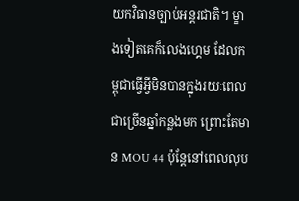យកវិធានច្បាប់អន្តរជាតិ។ ម្ខាងទៀតគេក៏លេងហ្គេម ដែលកម្ពុជាធ្វើអ្វីមិនបានក្នុងរយៈពេលជាច្រើនឆ្នាំកន្លងមក ព្រោះតែមាន MOU 44 ប៉ុន្តែនៅពេលលុប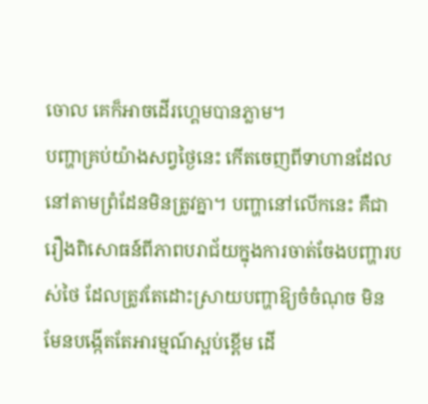ចោល គេក៏អាចដើរហ្គេមបានភ្លាម។
បញ្ហាគ្រប់យ៉ាងសព្វថ្ងៃនេះ កើតចេញពីទាហានដែលនៅតាមព្រំដែនមិនត្រូវគ្នា។ បញ្ហានៅលើកនេះ គឺជារឿងពិសោធន៍ពីភាពបរាជ័យក្នុងការចាត់ចែងបញ្ហារបស់ថៃ ដែលត្រូវតែដោះស្រាយបញ្ហាឱ្យចំចំណុច មិនមែនបង្កើតតែអារម្មណ៍ស្អប់ខ្ពើម ដើ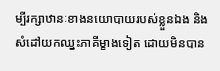ម្បីរក្សាឋានៈខាងនយោបាយរបស់ខ្លួនឯង និងសំដៅយកឈ្នះភាគីម្ខាងទៀត ដោយមិនបាន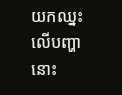យកឈ្នះលើបញ្ហានោះ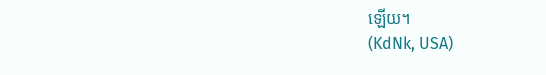ឡើយ។
(KdNk, USA)